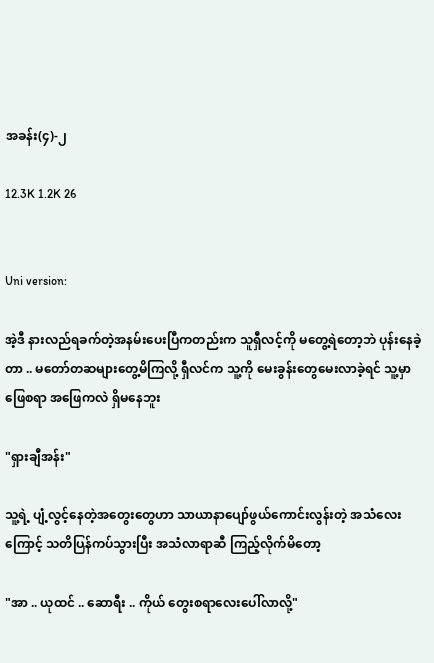အခန်း(၄)-၂

12.3K 1.2K 26


Uni version:

အဲ့ဒီ နားလည်ရခက်တဲ့အနမ်းပေးပြီကတည်းက သူရှီလင့်ကို မတွေ့ရဲတော့ဘဲ ပုန်းနေခဲ့တာ .. မတော်တဆများတွေ့မိကြလို့ ရှီလင်က သူ့ကို မေးခွန်းတွေမေးလာခဲ့ရင် သူ့မှာ ဖြေစရာ အဖြေကလဲ ရှိမနေဘူး

"ရှားချီအန်း"

သူ့ရဲ့ ပျံ့လွင့်နေတဲ့အတွေးတွေဟာ သာယာနာပျော်ဖွယ်ကောင်းလွန်းတဲ့ အသံလေးကြောင့် သတိပြန်ကပ်သွားပြီး အသံလာရာဆီ ကြည့်လိုက်မိတော့

"အာ .. ယုထင် .. ဆောရီး .. ကိုယ် တွေးစရာလေးပေါ်လာလို့"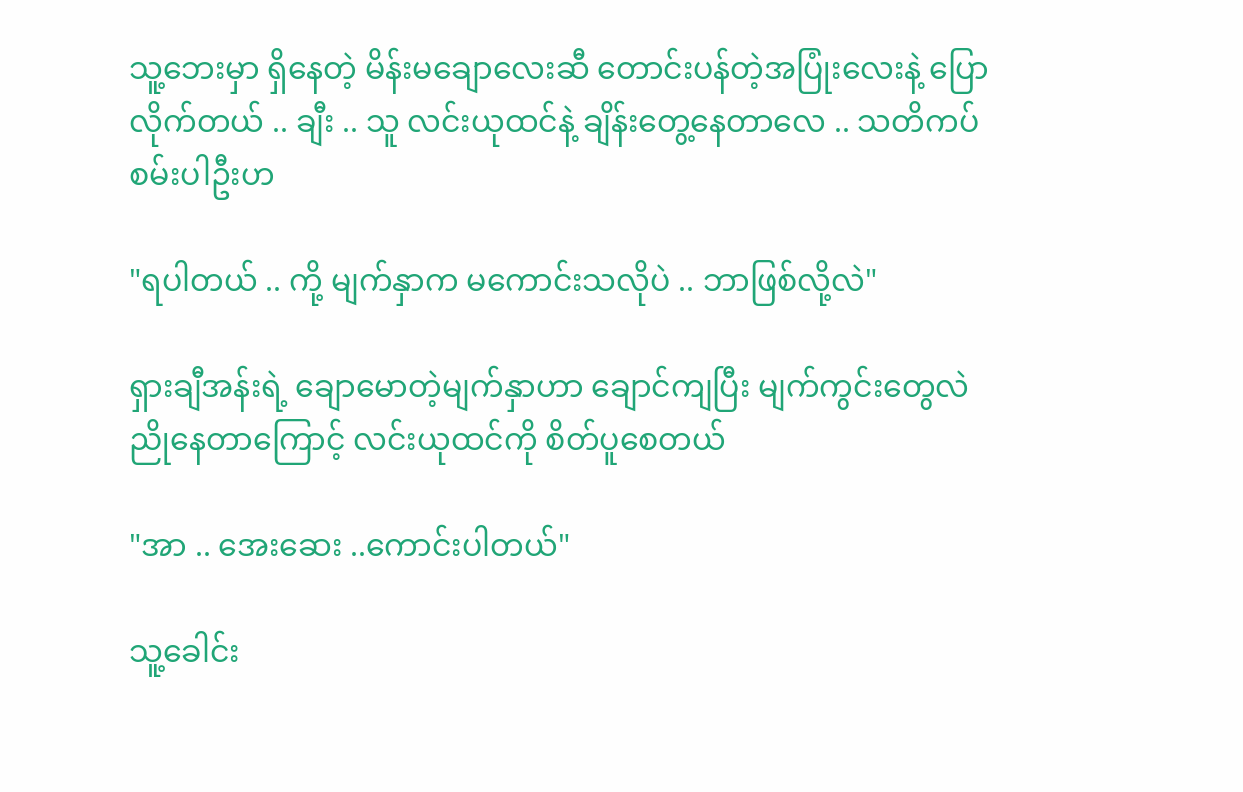သူ့ဘေးမှာ ရှိနေတဲ့ မိန်းမချောလေးဆီ တောင်းပန်တဲ့အပြုံးလေးနဲ့ ပြောလိုက်တယ် .. ချီး .. သူ လင်းယုထင်နဲ့ ချိန်းတွေ့နေတာလေ .. သတိကပ်စမ်းပါဦးဟ

"ရပါတယ် .. ကို့ မျက်နှာက မကောင်းသလိုပဲ .. ဘာဖြစ်လို့လဲ"

ရှားချီအန်းရဲ့ ချောမောတဲ့မျက်နှာဟာ ချောင်ကျပြီး မျက်ကွင်းတွေလဲ ညိုနေတာကြောင့် လင်းယုထင်ကို စိတ်ပူစေတယ်

"အာ .. အေးဆေး ..ကောင်းပါတယ်"

သူ့ခေါင်း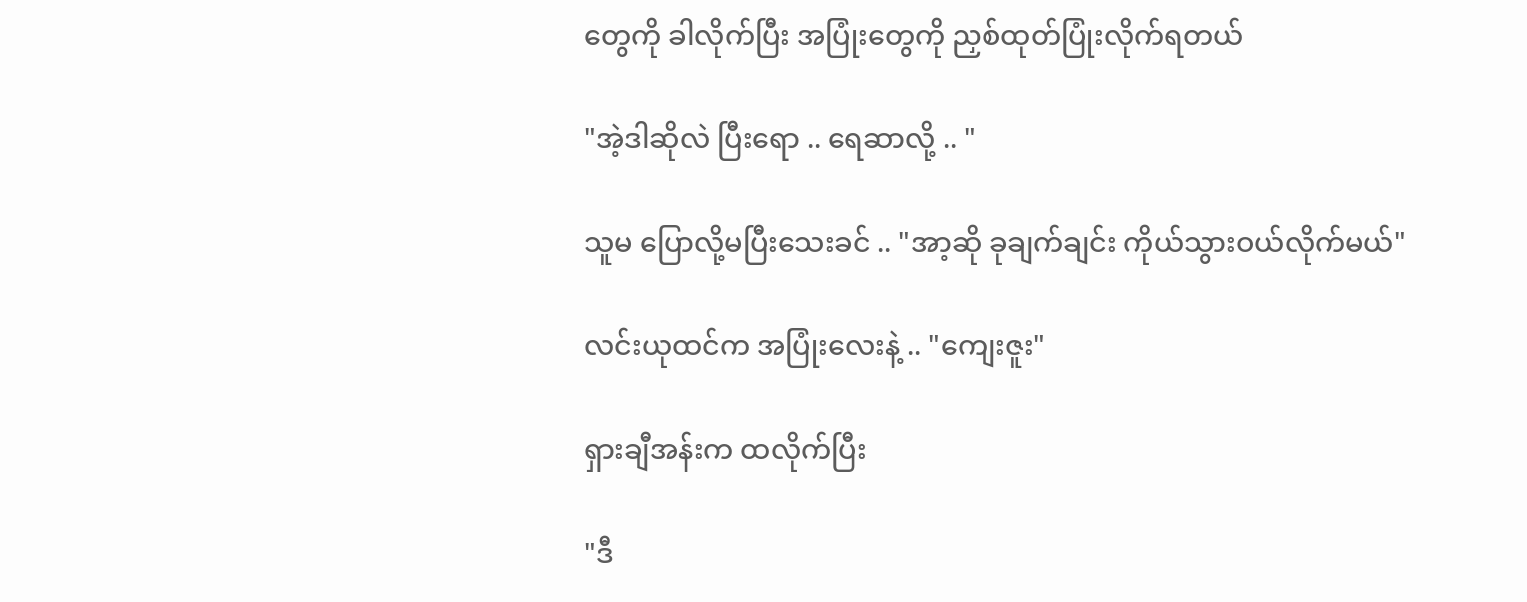တွေကို ခါလိုက်ပြီး အပြုံးတွေကို ညှစ်ထုတ်ပြုံးလိုက်ရတယ်

"အဲ့ဒါဆိုလဲ ပြီးရော .. ရေဆာလို့ .. "

သူမ ပြောလို့မပြီးသေးခင် .. "အာ့ဆို ခုချက်ချင်း ကိုယ်သွားဝယ်လိုက်မယ်"

လင်းယုထင်က အပြုံးလေးနဲ့ .. "ကျေးဇူး"

ရှားချီအန်းက ထလိုက်ပြီး

"ဒီ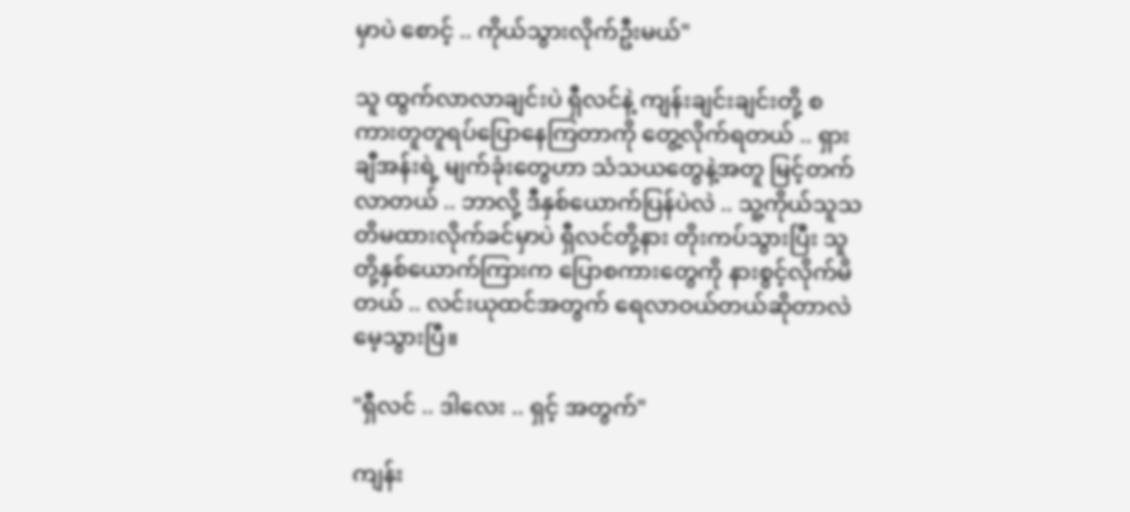မှာပဲ စောင့် .. ကိုယ်သွားလိုက်ဦးမယ်"

သူ ထွက်လာလာချင်းပဲ ရှီလင်နဲ့ ကျန်းချင်းချင်းတို့ စကားတူတူရပ်ပြောနေကြတာကို တွေ့လိုက်ရတယ် .. ရှားချီအန်းရဲ့ မျက်ခုံးတွေဟာ သံသယတွေနဲ့အတူ မြင့်တက်လာတယ် .. ဘာလို့ ဒီနှစ်ယောက်ပြန်ပဲလဲ .. သူ့ကိုယ်သူသတိမထားလိုက်ခင်မှာပဲ ရှီလင်တို့နား တိုးကပ်သွားပြီး သူတို့နှစ်ယောက်ကြားက ပြောစကားတွေကို နားစွင့်လိုက်မိတယ် .. လင်းယုထင်အတွက် ရေလာဝယ်တယ်ဆိုတာလဲ မေ့သွားပြီ။

"ရှီလင် .. ဒါလေး .. ရှင့် အတွက်"

ကျန်း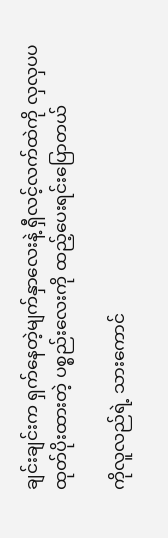ချင်းချင်းက ရှက်နေတဲ့မျက်နှာလေးနဲ့ ရှီလင့်လက်ထဲကို လှလှပပထုတ်ပိုးထားတဲ့ ပစ္စည်းလေးကို ထည့်ပေးရင်းပြောတယ်

ကိုလူလည်ရဲ့ သားကောင်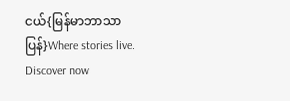ငယ်{မြန်မာဘာသာပြန်}Where stories live. Discover now